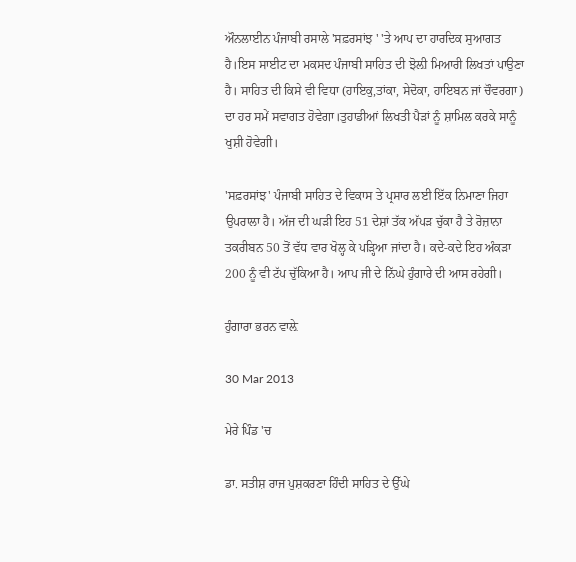ਔਨਲਾਈਨ ਪੰਜਾਬੀ ਰਸਾਲੇ 'ਸਫ਼ਰਸਾਂਝ ' 'ਤੇ ਆਪ ਦਾ ਹਾਰਦਿਕ ਸੁਆਗਤ ਹੈ।ਇਸ ਸਾਈਟ ਦਾ ਮਕਸਦ ਪੰਜਾਬੀ ਸਾਹਿਤ ਦੀ ਝੋਲ਼ੀ ਮਿਆਰੀ ਲਿਖਤਾਂ ਪਾਉਣਾ ਹੈ। ਸਾਹਿਤ ਦੀ ਕਿਸੇ ਵੀ ਵਿਧਾ (ਹਾਇਕੁ,ਤਾਂਕਾ, ਸੇਦੋਕਾ, ਹਾਇਬਨ ਜਾਂ ਚੌਵਰਗਾ) ਦਾ ਹਰ ਸਮੇਂ ਸਵਾਗਤ ਹੋਵੇਗਾ।ਤੁਹਾਡੀਆਂ ਲਿਖਤੀ ਪੈੜਾਂ ਨੂੰ ਸ਼ਾਮਿਲ ਕਰਕੇ ਸਾਨੂੰ ਖੁਸ਼ੀ ਹੋਵੇਗੀ।

'ਸਫ਼ਰਸਾਂਝ' ਪੰਜਾਬੀ ਸਾਹਿਤ ਦੇ ਵਿਕਾਸ ਤੇ ਪ੍ਰਸਾਰ ਲਈ ਇੱਕ ਨਿਮਾਣਾ ਜਿਹਾ ਉਪਰਾਲਾ ਹੈ। ਅੱਜ ਦੀ ਘੜੀ ਇਹ 51 ਦੇਸ਼ਾਂ ਤੱਕ ਅੱਪੜ ਚੁੱਕਾ ਹੈ ਤੇ ਰੋਜ਼ਾਨਾ ਤਕਰੀਬਨ 50 ਤੋਂ ਵੱਧ ਵਾਰ ਖੋਲ੍ਹ ਕੇ ਪੜ੍ਹਿਆ ਜਾਂਦਾ ਹੈ। ਕਦੇ-ਕਦੇ ਇਹ ਅੰਕੜਾ 200 ਨੂੰ ਵੀ ਟੱਪ ਚੁੱਕਿਆ ਹੈ। ਆਪ ਜੀ ਦੇ ਨਿੱਘੇ ਹੁੰਗਾਰੇ ਦੀ ਆਸ ਰਹੇਗੀ।

ਹੁੰਗਾਰਾ ਭਰਨ ਵਾਲ਼ੇ

30 Mar 2013

ਮੇਰੇ ਪਿੰਡ 'ਚ

ਡਾ. ਸਤੀਸ਼ ਰਾਜ ਪੁਸ਼ਕਰਣਾ ਹਿੰਦੀ ਸਾਹਿਤ ਦੇ ਉੱਘੇ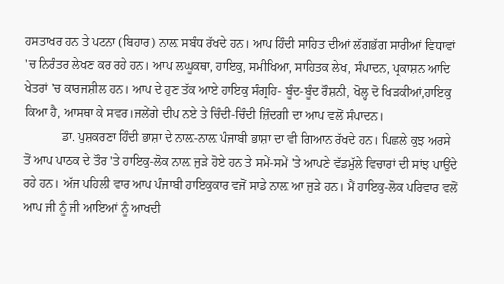ਹਸਤਾਖਰ ਹਨ ਤੇ ਪਟਨਾ (ਬਿਹਾਰ) ਨਾਲ਼ ਸਬੰਧ ਰੱਖਦੇ ਹਨ। ਆਪ ਹਿੰਦੀ ਸਾਹਿਤ ਦੀਆਂ ਲੱਗਭੱਗ ਸਾਰੀਆਂ ਵਿਧਾਵਾਂ 'ਚ ਨਿਰੰਤਰ ਲੇਖਣ ਕਰ ਰਹੇ ਹਨ। ਆਪ ਲਘੂਕਥਾ, ਹਾਇਕੁ, ਸਮੀਖਿਆ, ਸਾਹਿਤਕ ਲੇਖ, ਸੰਪਾਦਨ, ਪ੍ਰਕਾਸ਼ਨ ਆਦਿ ਖੇਤਰਾਂ 'ਚ ਕਾਰਜਸ਼ੀਲ ਹਨ। ਆਪ ਦੇ ਹੁਣ ਤੱਕ ਆਏ ਹਾਇਕੁ ਸੰਗ੍ਰਹਿ- ਬੂੰਦ-ਬੂੰਦ ਰੌਸ਼ਨੀ, ਖੋਲ੍ਹ ਦੋ ਖਿੜਕੀਆਂ,ਹਾਇਕੁ ਕਿਆ ਹੈ, ਆਸਥਾ ਕੇ ਸਵਰ।ਜਲੇਂਗੇ ਦੀਪ ਨਏ ਤੇ ਚਿੰਦੀ-ਚਿੰਦੀ ਜ਼ਿੰਦਗੀ ਦਾ ਆਪ ਵਲੋਂ ਸੰਪਾਦਨ।
            ਡਾ. ਪੁਸ਼ਕਰਣਾ ਹਿੰਦੀ ਭਾਸ਼ਾ ਦੇ ਨਾਲ਼-ਨਾਲ਼ ਪੰਜਾਬੀ ਭਾਸ਼ਾ ਦਾ ਵੀ ਗਿਆਨ ਰੱਖਦੇ ਹਨ। ਪਿਛਲੇ ਕੁਝ ਅਰਸੇ ਤੋਂ ਆਪ ਪਾਠਕ ਦੇ ਤੌਰ 'ਤੇ ਹਾਇਕੁ-ਲੋਕ ਨਾਲ਼ ਜੁੜੇ ਹੋਏ ਹਨ ਤੇ ਸਮੇਂ-ਸਮੇਂ 'ਤੇ ਆਪਣੇ ਵੱਡਮੁੱਲੇ ਵਿਚਾਰਾਂ ਦੀ ਸਾਂਝ ਪਾਉਂਦੇ ਰਹੇ ਹਨ। ਅੱਜ ਪਹਿਲੀ ਵਾਰ ਆਪ ਪੰਜਾਬੀ ਹਾਇਕੁਕਾਰ ਵਜੋਂ ਸਾਡੇ ਨਾਲ਼ ਆ ਜੁੜੇ ਹਨ। ਮੈਂ ਹਾਇਕੁ-ਲੋਕ ਪਰਿਵਾਰ ਵਲੋਂ ਆਪ ਜੀ ਨੂੰ ਜੀ ਆਇਆਂ ਨੂੰ ਆਖਦੀ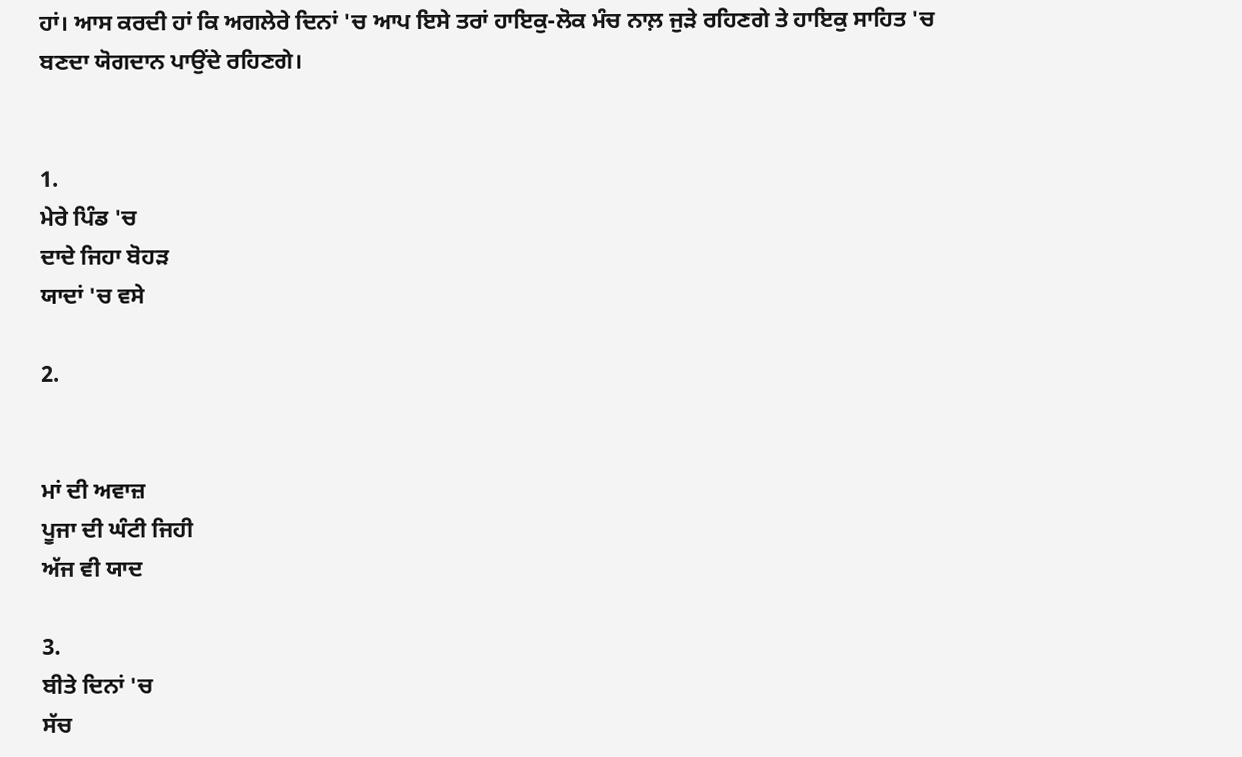ਹਾਂ। ਆਸ ਕਰਦੀ ਹਾਂ ਕਿ ਅਗਲੇਰੇ ਦਿਨਾਂ 'ਚ ਆਪ ਇਸੇ ਤਰਾਂ ਹਾਇਕੁ-ਲੋਕ ਮੰਚ ਨਾਲ਼ ਜੁੜੇ ਰਹਿਣਗੇ ਤੇ ਹਾਇਕੁ ਸਾਹਿਤ 'ਚ ਬਣਦਾ ਯੋਗਦਾਨ ਪਾਉਂਦੇ ਰਹਿਣਗੇ।


1.
ਮੇਰੇ ਪਿੰਡ 'ਚ
ਦਾਦੇ ਜਿਹਾ ਬੋਹੜ
ਯਾਦਾਂ 'ਚ ਵਸੇ

2.


ਮਾਂ ਦੀ ਅਵਾਜ਼
ਪੂਜਾ ਦੀ ਘੰਟੀ ਜਿਹੀ
ਅੱਜ ਵੀ ਯਾਦ

3.
ਬੀਤੇ ਦਿਨਾਂ 'ਚ
ਸੱਚ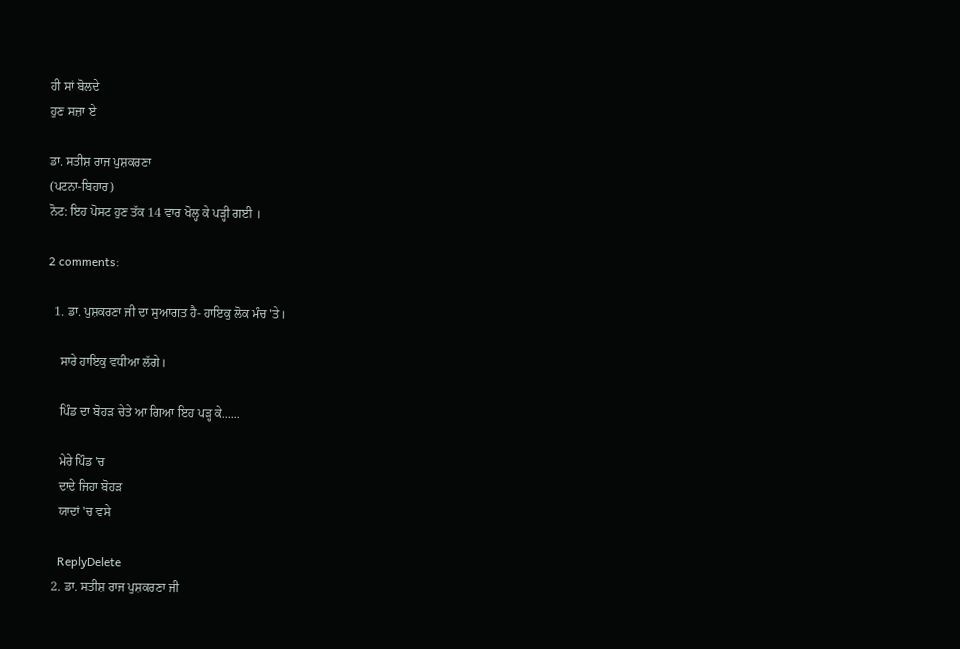ਹੀ ਸਾਂ ਬੋਲਦੇ
ਹੁਣ ਸਜ਼ਾ ਏ

ਡਾ. ਸਤੀਸ਼ ਰਾਜ ਪੁਸ਼ਕਰਣਾ
(ਪਟਨਾ-ਬਿਹਾਰ)
ਨੋਟ: ਇਹ ਪੋਸਟ ਹੁਣ ਤੱਕ 14 ਵਾਰ ਖੋਲ੍ਹ ਕੇ ਪੜ੍ਹੀ ਗਈ ।

2 comments:

  1. ਡਾ. ਪੁਸ਼ਕਰਣਾ ਜੀ ਦਾ ਸੁਆਗਤ ਹੈ- ਹਾਇਕੁ ਲੋਕ ਮੰਚ 'ਤੇ।

    ਸਾਰੇ ਹਾਇਕੁ ਵਧੀਆ ਲੱਗੇ।

    ਪਿੰਡ ਦਾ ਬੋਹੜ ਚੇਤੇ ਆ ਗਿਆ ਇਹ ਪੜ੍ਹ ਕੇ......

    ਮੇਰੇ ਪਿੰਡ 'ਚ
    ਦਾਦੇ ਜਿਹਾ ਬੋਹੜ
    ਯਾਦਾਂ 'ਚ ਵਸੇ

    ReplyDelete
  2. ਡਾ. ਸਤੀਸ਼ ਰਾਜ ਪੁਸ਼ਕਰਣਾ ਜੀ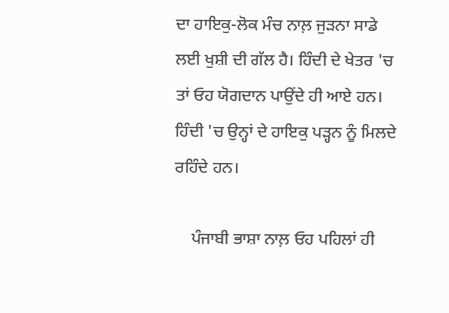ਦਾ ਹਾਇਕੁ-ਲੋਕ ਮੰਚ ਨਾਲ਼ ਜੁੜਨਾ ਸਾਡੇ ਲਈ ਖੁਸ਼ੀ ਦੀ ਗੱਲ ਹੈ। ਹਿੰਦੀ ਦੇ ਖੇਤਰ 'ਚ ਤਾਂ ਓਹ ਯੋਗਦਾਨ ਪਾਉਂਦੇ ਹੀ ਆਏ ਹਨ। ਹਿੰਦੀ 'ਚ ਉਨ੍ਹਾਂ ਦੇ ਹਾਇਕੁ ਪੜ੍ਹਨ ਨੂੰ ਮਿਲਦੇ ਰਹਿੰਦੇ ਹਨ।

    ਪੰਜਾਬੀ ਭਾਸ਼ਾ ਨਾਲ਼ ਓਹ ਪਹਿਲਾਂ ਹੀ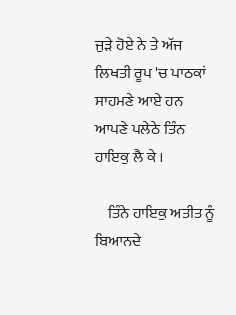ਜੁੜੇ ਹੋਏ ਨੇ ਤੇ ਅੱਜ ਲਿਖਤੀ ਰੂਪ 'ਚ ਪਾਠਕਾਂ ਸਾਹਮਣੇ ਆਏ ਹਨ ਆਪਣੇ ਪਲੇਠੇ ਤਿੰਨ ਹਾਇਕੁ ਲੈ ਕੇ ।

    ਤਿੰਨੇ ਹਾਇਕੁ ਅਤੀਤ ਨੂੰ ਬਿਆਨਦੇ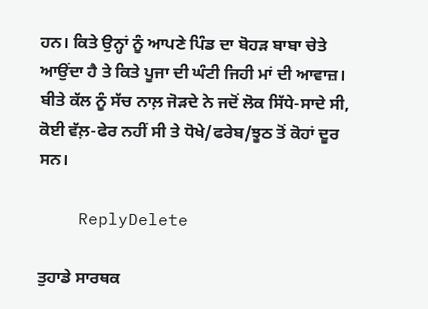ਹਨ। ਕਿਤੇ ਉਨ੍ਹਾਂ ਨੂੰ ਆਪਣੇ ਪਿੰਡ ਦਾ ਬੋਹੜ ਬਾਬਾ ਚੇਤੇ ਆਉਂਦਾ ਹੈ ਤੇ ਕਿਤੇ ਪੂਜਾ ਦੀ ਘੰਟੀ ਜਿਹੀ ਮਾਂ ਦੀ ਆਵਾਜ਼। ਬੀਤੇ ਕੱਲ ਨੂੰ ਸੱਚ ਨਾਲ਼ ਜੋੜਦੇ ਨੇ ਜਦੋਂ ਲੋਕ ਸਿੱਧੇ-ਸਾਦੇ ਸੀ, ਕੋਈ ਵੱਲ਼-ਫੇਰ ਨਹੀਂ ਸੀ ਤੇ ਧੋਖੇ/ਫਰੇਬ/ਝੂਠ ਤੋਂ ਕੋਹਾਂ ਦੂਰ ਸਨ।

    ReplyDelete

ਤੁਹਾਡੇ ਸਾਰਥਕ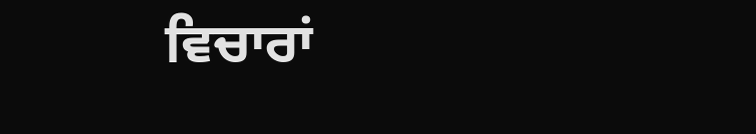ਵਿਚਾਰਾਂ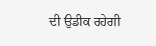ਦੀ ਉਡੀਕ ਰਹੇਗੀ